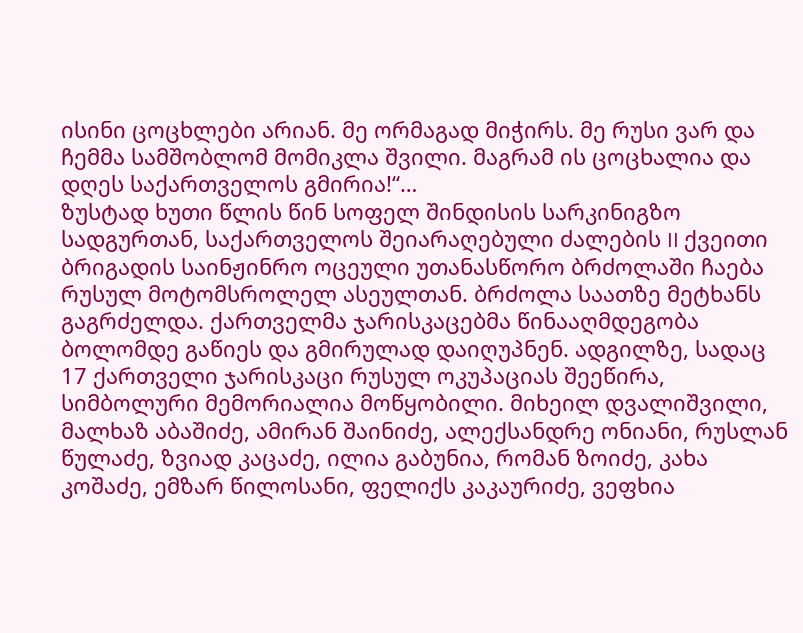ისინი ცოცხლები არიან. მე ორმაგად მიჭირს. მე რუსი ვარ და ჩემმა სამშობლომ მომიკლა შვილი. მაგრამ ის ცოცხალია და დღეს საქართველოს გმირია!“…
ზუსტად ხუთი წლის წინ სოფელ შინდისის სარკინიგზო სადგურთან, საქართველოს შეიარაღებული ძალების II ქვეითი ბრიგადის საინჟინრო ოცეული უთანასწორო ბრძოლაში ჩაება რუსულ მოტომსროლელ ასეულთან. ბრძოლა საათზე მეტხანს გაგრძელდა. ქართველმა ჯარისკაცებმა წინააღმდეგობა ბოლომდე გაწიეს და გმირულად დაიღუპნენ. ადგილზე, სადაც 17 ქართველი ჯარისკაცი რუსულ ოკუპაციას შეეწირა, სიმბოლური მემორიალია მოწყობილი. მიხეილ დვალიშვილი, მალხაზ აბაშიძე, ამირან შაინიძე, ალექსანდრე ონიანი, რუსლან წულაძე, ზვიად კაცაძე, ილია გაბუნია, რომან ზოიძე, კახა კოშაძე, ემზარ წილოსანი, ფელიქს კაკაურიძე, ვეფხია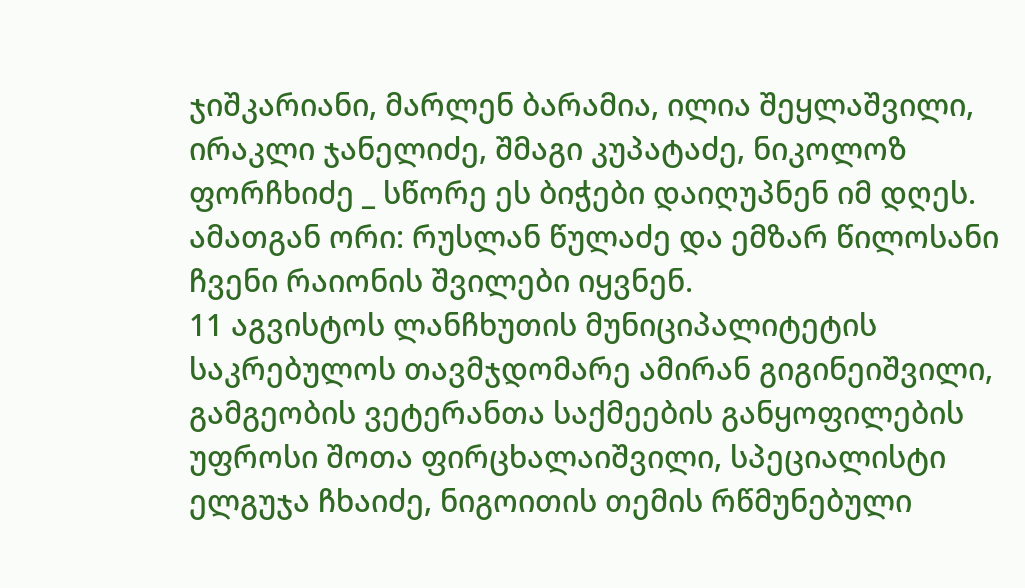ჯიშკარიანი, მარლენ ბარამია, ილია შეყლაშვილი, ირაკლი ჯანელიძე, შმაგი კუპატაძე, ნიკოლოზ ფორჩხიძე _ სწორე ეს ბიჭები დაიღუპნენ იმ დღეს. ამათგან ორი: რუსლან წულაძე და ემზარ წილოსანი ჩვენი რაიონის შვილები იყვნენ.
11 აგვისტოს ლანჩხუთის მუნიციპალიტეტის საკრებულოს თავმჯდომარე ამირან გიგინეიშვილი, გამგეობის ვეტერანთა საქმეების განყოფილების უფროსი შოთა ფირცხალაიშვილი, სპეციალისტი ელგუჯა ჩხაიძე, ნიგოითის თემის რწმუნებული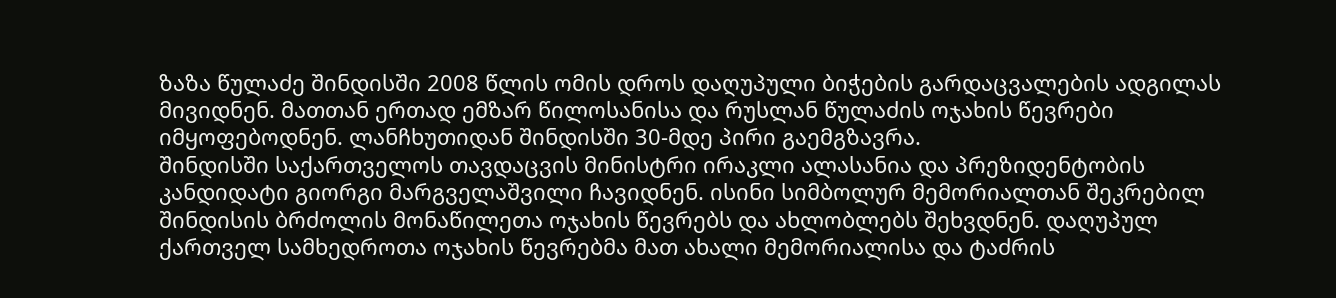ზაზა წულაძე შინდისში 2008 წლის ომის დროს დაღუპული ბიჭების გარდაცვალების ადგილას მივიდნენ. მათთან ერთად ემზარ წილოსანისა და რუსლან წულაძის ოჯახის წევრები იმყოფებოდნენ. ლანჩხუთიდან შინდისში 30-მდე პირი გაემგზავრა.
შინდისში საქართველოს თავდაცვის მინისტრი ირაკლი ალასანია და პრეზიდენტობის კანდიდატი გიორგი მარგველაშვილი ჩავიდნენ. ისინი სიმბოლურ მემორიალთან შეკრებილ შინდისის ბრძოლის მონაწილეთა ოჯახის წევრებს და ახლობლებს შეხვდნენ. დაღუპულ ქართველ სამხედროთა ოჯახის წევრებმა მათ ახალი მემორიალისა და ტაძრის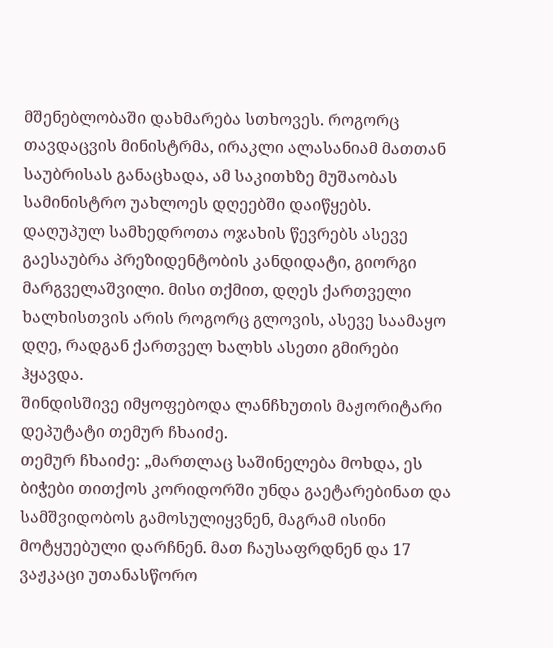მშენებლობაში დახმარება სთხოვეს. როგორც თავდაცვის მინისტრმა, ირაკლი ალასანიამ მათთან საუბრისას განაცხადა, ამ საკითხზე მუშაობას სამინისტრო უახლოეს დღეებში დაიწყებს.
დაღუპულ სამხედროთა ოჯახის წევრებს ასევე გაესაუბრა პრეზიდენტობის კანდიდატი, გიორგი მარგველაშვილი. მისი თქმით, დღეს ქართველი ხალხისთვის არის როგორც გლოვის, ასევე საამაყო დღე, რადგან ქართველ ხალხს ასეთი გმირები ჰყავდა.
შინდისშივე იმყოფებოდა ლანჩხუთის მაჟორიტარი დეპუტატი თემურ ჩხაიძე.
თემურ ჩხაიძე: „მართლაც საშინელება მოხდა, ეს ბიჭები თითქოს კორიდორში უნდა გაეტარებინათ და სამშვიდობოს გამოსულიყვნენ, მაგრამ ისინი მოტყუებული დარჩნენ. მათ ჩაუსაფრდნენ და 17 ვაჟკაცი უთანასწორო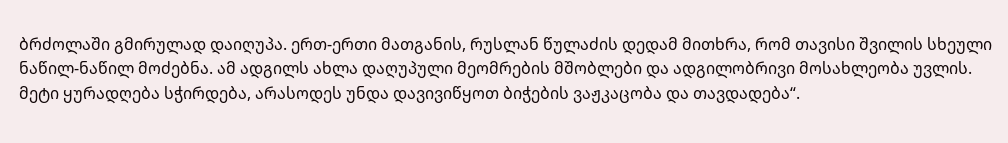ბრძოლაში გმირულად დაიღუპა. ერთ-ერთი მათგანის, რუსლან წულაძის დედამ მითხრა, რომ თავისი შვილის სხეული ნაწილ-ნაწილ მოძებნა. ამ ადგილს ახლა დაღუპული მეომრების მშობლები და ადგილობრივი მოსახლეობა უვლის. მეტი ყურადღება სჭირდება, არასოდეს უნდა დავივიწყოთ ბიჭების ვაჟკაცობა და თავდადება“.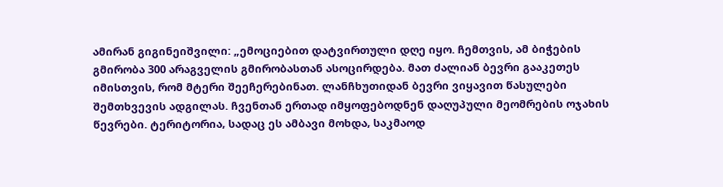ამირან გიგინეიშვილი: „ემოციებით დატვირთული დღე იყო. ჩემთვის, ამ ბიჭების გმირობა 300 არაგველის გმირობასთან ასოცირდება. მათ ძალიან ბევრი გააკეთეს იმისთვის, რომ მტერი შეეჩერებინათ. ლანჩხუთიდან ბევრი ვიყავით წასულები შემთხვევის ადგილას. ჩვენთან ერთად იმყოფებოდნენ დაღუპული მეომრების ოჯახის წევრები. ტერიტორია, სადაც ეს ამბავი მოხდა, საკმაოდ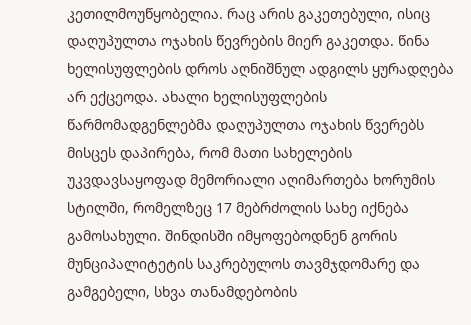კეთილმოუწყობელია. რაც არის გაკეთებული, ისიც დაღუპულთა ოჯახის წევრების მიერ გაკეთდა. წინა ხელისუფლების დროს აღნიშნულ ადგილს ყურადღება არ ექცეოდა. ახალი ხელისუფლების წარმომადგენლებმა დაღუპულთა ოჯახის წვერებს მისცეს დაპირება, რომ მათი სახელების უკვდავსაყოფად მემორიალი აღიმართება ხორუმის სტილში, რომელზეც 17 მებრძოლის სახე იქნება გამოსახული. შინდისში იმყოფებოდნენ გორის მუნციპალიტეტის საკრებულოს თავმჯდომარე და გამგებელი, სხვა თანამდებობის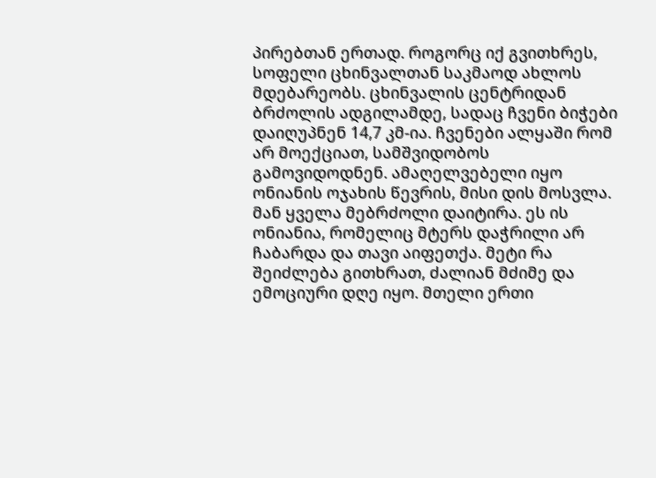პირებთან ერთად. როგორც იქ გვითხრეს, სოფელი ცხინვალთან საკმაოდ ახლოს მდებარეობს. ცხინვალის ცენტრიდან ბრძოლის ადგილამდე, სადაც ჩვენი ბიჭები დაიღუპნენ 14,7 კმ-ია. ჩვენები ალყაში რომ არ მოექციათ, სამშვიდობოს გამოვიდოდნენ. ამაღელვებელი იყო ონიანის ოჯახის წევრის, მისი დის მოსვლა. მან ყველა მებრძოლი დაიტირა. ეს ის ონიანია, რომელიც მტერს დაჭრილი არ ჩაბარდა და თავი აიფეთქა. მეტი რა შეიძლება გითხრათ, ძალიან მძიმე და ემოციური დღე იყო. მთელი ერთი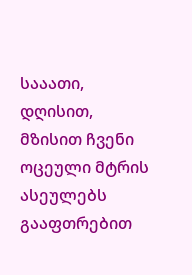სააათი, დღისით, მზისით ჩვენი ოცეული მტრის ასეულებს გააფთრებით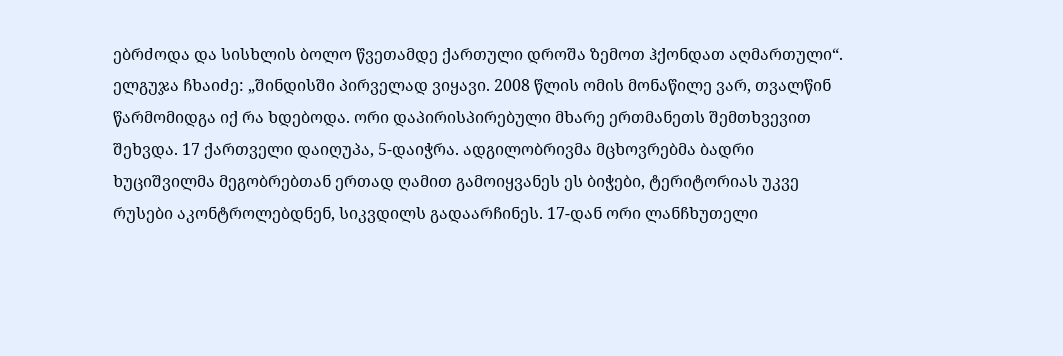ებრძოდა და სისხლის ბოლო წვეთამდე ქართული დროშა ზემოთ ჰქონდათ აღმართული“.
ელგუჯა ჩხაიძე: „შინდისში პირველად ვიყავი. 2008 წლის ომის მონაწილე ვარ, თვალწინ წარმომიდგა იქ რა ხდებოდა. ორი დაპირისპირებული მხარე ერთმანეთს შემთხვევით შეხვდა. 17 ქართველი დაიღუპა, 5-დაიჭრა. ადგილობრივმა მცხოვრებმა ბადრი ხუციშვილმა მეგობრებთან ერთად ღამით გამოიყვანეს ეს ბიჭები, ტერიტორიას უკვე რუსები აკონტროლებდნენ, სიკვდილს გადაარჩინეს. 17-დან ორი ლანჩხუთელი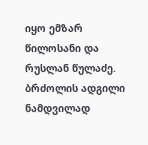იყო ემზარ წილოსანი და რუსლან წულაძე. ბრძოლის ადგილი ნამდვილად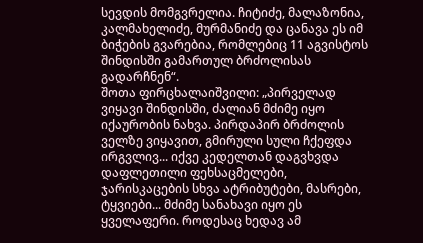სევდის მომგვრელია. ჩიტიძე, მალაზონია, კალმახელიძე, მურმანიძე და ცანავა ეს იმ ბიჭების გვარებია, რომლებიც 11 აგვისტოს შინდისში გამართულ ბრძოლისას გადარჩნენ“.
შოთა ფირცხალაიშვილი: „პირველად ვიყავი შინდისში, ძალიან მძიმე იყო იქაურობის ნახვა. პირდაპირ ბრძოლის ველზე ვიყავით, გმირული სული ჩქეფდა ირგვლივ... იქვე კედელთან დაგვხვდა დაფლეთილი ფეხსაცმელები, ჯარისკაცების სხვა ატრიბუტები, მასრები, ტყვიები... მძიმე სანახავი იყო ეს ყველაფერი. როდესაც ხედავ ამ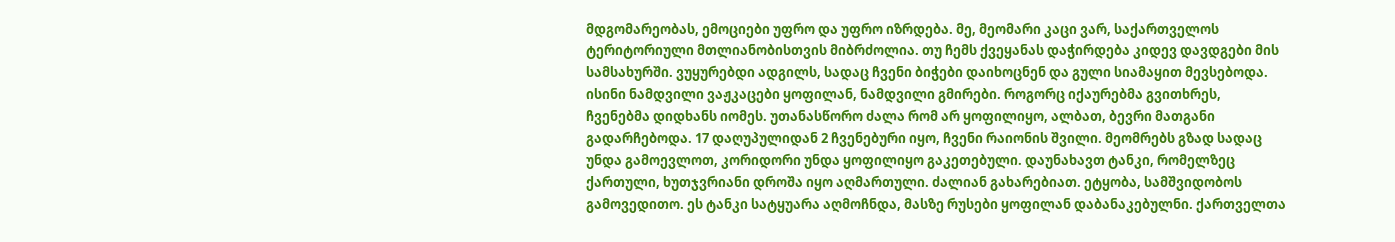მდგომარეობას, ემოციები უფრო და უფრო იზრდება. მე, მეომარი კაცი ვარ, საქართველოს ტერიტორიული მთლიანობისთვის მიბრძოლია. თუ ჩემს ქვეყანას დაჭირდება კიდევ დავდგები მის სამსახურში. ვუყურებდი ადგილს, სადაც ჩვენი ბიჭები დაიხოცნენ და გული სიამაყით მევსებოდა. ისინი ნამდვილი ვაჟკაცები ყოფილან, ნამდვილი გმირები. როგორც იქაურებმა გვითხრეს, ჩვენებმა დიდხანს იომეს. უთანასწორო ძალა რომ არ ყოფილიყო, ალბათ, ბევრი მათგანი გადარჩებოდა. 17 დაღუპულიდან 2 ჩვენებური იყო, ჩვენი რაიონის შვილი. მეომრებს გზად სადაც უნდა გამოევლოთ, კორიდორი უნდა ყოფილიყო გაკეთებული. დაუნახავთ ტანკი, რომელზეც ქართული, ხუთჯვრიანი დროშა იყო აღმართული. ძალიან გახარებიათ. ეტყობა, სამშვიდობოს გამოვედითო. ეს ტანკი სატყუარა აღმოჩნდა, მასზე რუსები ყოფილან დაბანაკებულნი. ქართველთა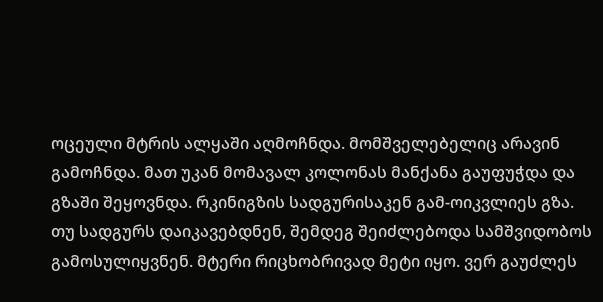ოცეული მტრის ალყაში აღმოჩნდა. მომშველებელიც არავინ გამოჩნდა. მათ უკან მომავალ კოლონას მანქანა გაუფუჭდა და გზაში შეყოვნდა. რკინიგზის სადგურისაკენ გამ-ოიკვლიეს გზა. თუ სადგურს დაიკავებდნენ, შემდეგ შეიძლებოდა სამშვიდობოს გამოსულიყვნენ. მტერი რიცხობრივად მეტი იყო. ვერ გაუძლეს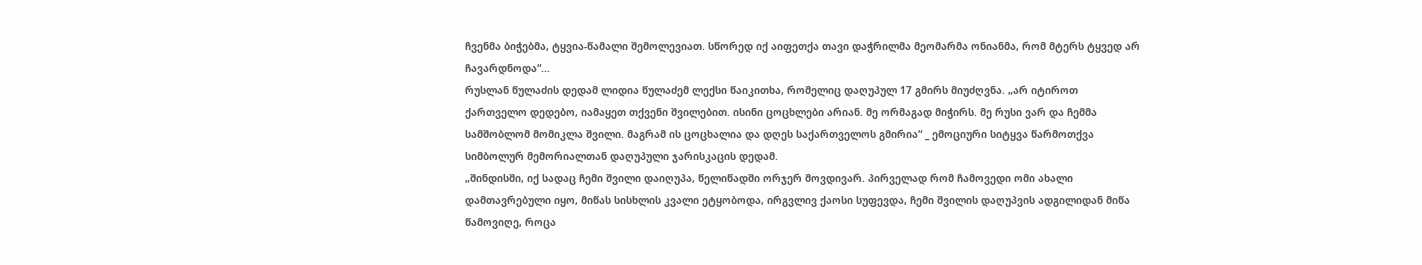ჩვენმა ბიჭებმა, ტყვია-წამალი შემოლევიათ. სწორედ იქ აიფეთქა თავი დაჭრილმა მეომარმა ონიანმა, რომ მტერს ტყვედ არ ჩავარდნოდა“...
რუსლან წულაძის დედამ ლიდია წულაძემ ლექსი წაიკითხა, რომელიც დაღუპულ 17 გმირს მიუძღვნა. „არ იტიროთ ქართველო დედებო, იამაყეთ თქვენი შვილებით. ისინი ცოცხლები არიან. მე ორმაგად მიჭირს. მე რუსი ვარ და ჩემმა სამშობლომ მომიკლა შვილი. მაგრამ ის ცოცხალია და დღეს საქართველოს გმირია“ _ ემოციური სიტყვა წარმოთქვა სიმბოლურ მემორიალთან დაღუპული ჯარისკაცის დედამ.
„შინდისში, იქ სადაც ჩემი შვილი დაიღუპა, წელიწადში ორჯერ მოვდივარ. პირველად რომ ჩამოვედი ომი ახალი დამთავრებული იყო, მიწას სისხლის კვალი ეტყობოდა, ირგვლივ ქაოსი სუფევდა, ჩემი შვილის დაღუპვის ადგილიდან მიწა წამოვიღე, როცა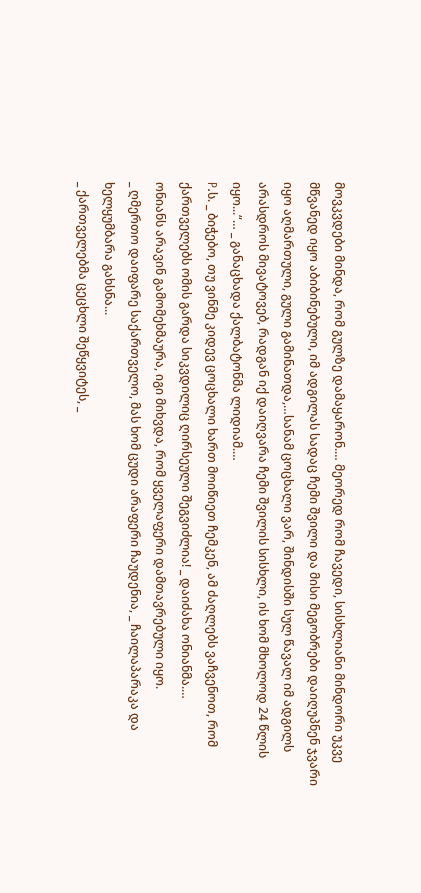მოვკვდები მინდა, რომ გულზე დამაყარონ.… მეორედ რომ ჩავედი, სისხლიანი მინდორი უკვე მწვანედ იყო აბიბინებული, იმ ადგილას სადაც ჩემი შვილი და მისი მეგობრები დაიღუპნენ ჯვარი იყო აღმართული, გული გამინათდა,…სანამ ცოცხალი ვარ, შინდისში სულ წავალ იმ ადგილს არასდროს მივატოვებ, რადგან იქ დაიღვარა ჩემი შვილის სისხლი, ის ხომ მხოლოდ 24 წლის იყო...“… _ განაცხადა ქალბატონმა ლიდიამ.…
P.ს. _ ბიჭებო, თუ ვინმე კიდევ ცოცხალი ხართ მოიწიეთ ჩემკენ, ამ ძაღლებს ვაჩვენოთ, რომ ქართველებს ომის გარდა სიკვდილიც ღირსეული შეგვიძლია! _ დაიძახა ონიანმა.…
ონიანს არავინ გამომეხმაურა, იგი მიხვდა, რომ ყველაფერი დამთავრებული იყო.
_ ღმერთო დაიფარე საქართველო, მას ხომ ცუდი არაფერი ჩაუდენია, _ ჩაილაპარაკა და ხელყუმბარა გახსნა...
_ ქართველებმა ცეცხლი შეწყვიტეს, _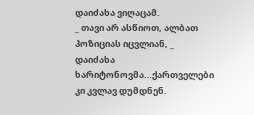დაიძახა ვიღაცამ.
_ თავი არ ასწიოთ, ალბათ პოზიციას იცვლიან, _ დაიძახა ხარიტონოვმა…ქართველები კი კვლავ დუმდნენ.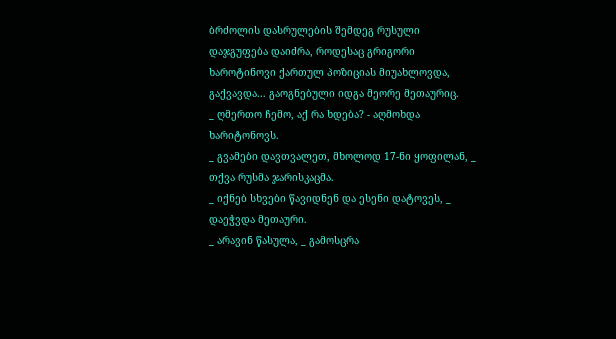ბრძოლის დასრულების შემდეგ რუსული დაჯგუფება დაიძრა, როდესაც გრიგორი ხაროტინოვი ქართულ პოზიციას მიუახლოვდა, გაქვავდა... გაოგნებული იდგა მეორე მეთაურიც.
_ ღმერთო ჩემო, აქ რა ხდება? - აღმოხდა ხარიტონოვს.
_ გვამები დავთვალეთ, მხოლოდ 17-ნი ყოფილან, _ თქვა რუსმა ჯარისკაცმა.
_ იქნებ სხვები წავიდნენ და ესენი დატოვეს, _ დაეჭვდა მეთაური.
_ არავინ წასულა, _ გამოსცრა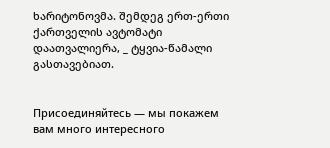ხარიტონოვმა. შემდეგ ერთ-ერთი ქართველის ავტომატი დაათვალიერა, _ ტყვია-წამალი გასთავებიათ.


Присоединяйтесь — мы покажем вам много интересного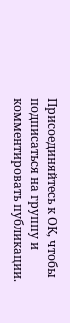Присоединяйтесь к ОК, чтобы подписаться на группу и комментировать публикации.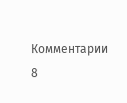Комментарии 8